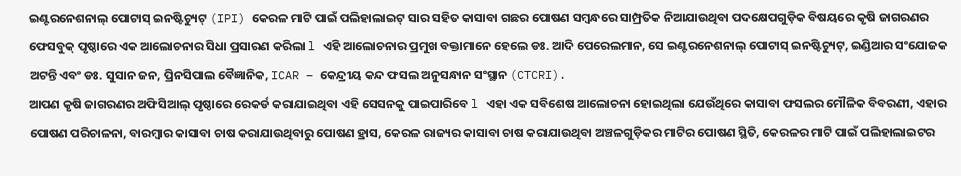ଇଣ୍ଟରନେଶନାଲ୍ ପୋଟାସ୍ ଇନଷ୍ଟିଚ୍ୟୁଟ୍ (IPI) କେରଳ ମାଟି ପାଇଁ ପଲିହାଲାଇଟ୍ ସାର ସହିତ କାସାବା ଗଛର ପୋଷଣ ସମ୍ବନ୍ଧରେ ସାମ୍ପ୍ରତିକ ନିଆଯାଉଥିବା ପଦକ୍ଷେପଗୁଡ଼ିକ ବିଷୟରେ କୃଷି ଜାଗରଣର ଫେସବୁକ୍ ପୃଷ୍ଠାରେ ଏକ ଆଲୋଚନାର ସିଧା ପ୍ରସାରଣ କରିଲା l ଏହି ଆଲୋଚନାର ପ୍ରମୁଖ ବକ୍ତାମାନେ ହେଲେ ଡଃ. ଆଦି ପେରେଲମାନ, ସେ ଇଣ୍ଟରନେଶନାଲ୍ ପୋଟାସ୍ ଇନଷ୍ଟିଚ୍ୟୁଟ୍, ଇଣ୍ଡିଆର ସଂଯୋଜକ ଅଟନ୍ତି ଏବଂ ଡଃ. ସୁସାନ ଜନ, ପ୍ରିନସିପାଲ ବୈଜ୍ଞାନିକ, ICAR – କେନ୍ଦ୍ରୀୟ କନ୍ଦ ଫସଲ ଅନୁସନ୍ଧାନ ସଂସ୍ଥାନ (CTCRI).
ଆପଣ କୃଷି ଜାଗରଣର ଅଫିସିଆଲ୍ ପୃଷ୍ଠାରେ ରେକର୍ଡ କରାଯାଇଥିବା ଏହି ସେସନକୁ ପାଇପାରିବେ l ଏହା ଏକ ସବିଶେଷ ଆଲୋଚନା ହୋଇଥିଲା ଯେଉଁଥିରେ କାସାବା ଫସଲର ମୌଳିକ ବିବରଣୀ, ଏହାର ପୋଷଣ ପରିଚାଳନା, ବାରମ୍ବାର କାସାବା ଚାଷ କରାଯାଉଥିବାରୁ ପୋଷଣ ହ୍ରାସ, କେରଳ ରାଜ୍ୟର କାସାବା ଚାଷ କରାଯାଉଥିବା ଅଞ୍ଚଳଗୁଡ଼ିକର ମାଟିର ପୋଷଣ ସ୍ଥିତି, କେରଳର ମାଟି ପାଇଁ ପଲିହାଲାଇଟର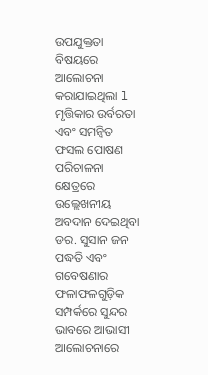ଉପଯୁକ୍ତତା ବିଷୟରେ ଆଲୋଚନା କରାଯାଇଥିଲା l
ମୃତ୍ତିକାର ଉର୍ବରତା ଏବଂ ସମନ୍ବିତ ଫସଲ ପୋଷଣ ପରିଚାଳନା କ୍ଷେତ୍ରରେ ଉଲ୍ଲେଖନୀୟ ଅବଦାନ ଦେଇଥିବା ଡର. ସୁସାନ ଜନ ପଦ୍ଧତି ଏବଂ ଗବେଷଣାର ଫଳାଫଳଗୁଡ଼ିକ ସମ୍ପର୍କରେ ସୁନ୍ଦର ଭାବରେ ଆଭାସୀ ଆଲୋଚନାରେ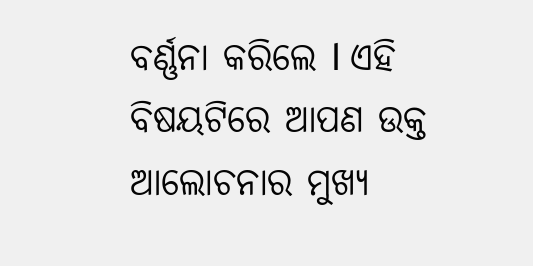ବର୍ଣ୍ଣନା କରିଲେ l ଏହି ବିଷୟଟିରେ ଆପଣ ଉକ୍ତ ଆଲୋଚନାର ମୁଖ୍ୟ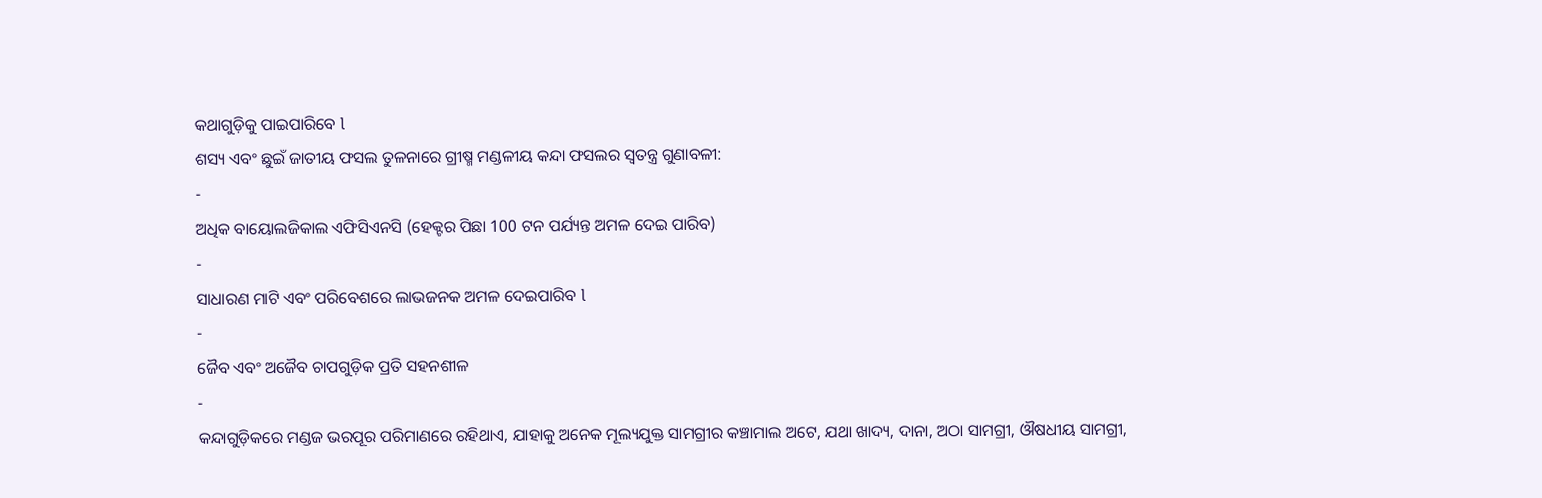କଥାଗୁଡ଼ିକୁ ପାଇପାରିବେ l
ଶସ୍ୟ ଏବଂ ଛୁଇଁ ଜାତୀୟ ଫସଲ ତୁଳନାରେ ଗ୍ରୀଷ୍ମ ମଣ୍ଡଳୀୟ କନ୍ଦା ଫସଲର ସ୍ୱତନ୍ତ୍ର ଗୁଣାବଳୀ:
-
ଅଧିକ ବାୟୋଲଜିକାଲ ଏଫିସିଏନସି (ହେକ୍ଟର ପିଛା 100 ଟନ ପର୍ଯ୍ୟନ୍ତ ଅମଳ ଦେଇ ପାରିବ)
-
ସାଧାରଣ ମାଟି ଏବଂ ପରିବେଶରେ ଲାଭଜନକ ଅମଳ ଦେଇପାରିବ l
-
ଜୈବ ଏବଂ ଅଜୈବ ଚାପଗୁଡ଼ିକ ପ୍ରତି ସହନଶୀଳ
-
କନ୍ଦାଗୁଡ଼ିକରେ ମଣ୍ଡଜ ଭରପୂର ପରିମାଣରେ ରହିଥାଏ, ଯାହାକୁ ଅନେକ ମୂଲ୍ୟଯୁକ୍ତ ସାମଗ୍ରୀର କଞ୍ଚାମାଲ ଅଟେ, ଯଥା ଖାଦ୍ୟ, ଦାନା, ଅଠା ସାମଗ୍ରୀ, ଔଷଧୀୟ ସାମଗ୍ରୀ,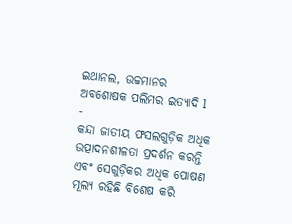ଇଥାନଲ, ଉଚ୍ଚମାନର ଅବଶୋଷକ ପଲିମର ଇତ୍ୟାଦି l
-
କନ୍ଦା ଜାତୀୟ ଫସଲଗୁଡ଼ିକ ଅଧିକ ଉତ୍ପାଦନଶୀଳତା ପ୍ରଦର୍ଶନ କରନ୍ତି ଏବଂ ସେଗୁଡ଼ିକର ଅଧିକ ପୋଷଣ ମୂଲ୍ୟ ରହିଛି ବିଶେଷ କରି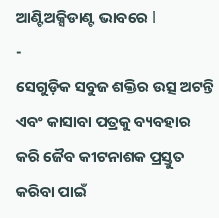ଆଣ୍ଟିଅକ୍ସିଡାଣ୍ଟ ଭାବରେ l
-
ସେଗୁଡ଼ିକ ସବୁଜ ଶକ୍ତିର ଉତ୍ସ ଅଟନ୍ତି ଏବଂ କାସାବା ପତ୍ରକୁ ବ୍ୟବହାର କରି ଜୈବ କୀଟନାଶକ ପ୍ରସ୍ତୁତ କରିବା ପାଇଁ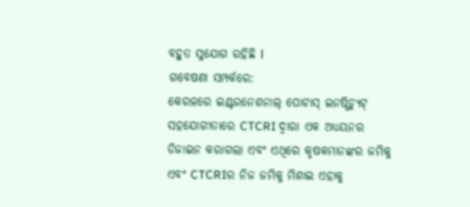ବହୁତ ସୁଯୋଗ ରହିଛି l
ଗବେଷଣା ସମ୍ପର୍କରେ:
କେରଳରେ ଇଣ୍ଟରନେଶନାଲ୍ ପୋଟାସ୍ ଇନଷ୍ଟିଚ୍ୟୁଟ୍ ସହଯୋଗୀତାରେ CTCRI ଦ୍ୱାରା ଏକ ଅଧ୍ୟୟନର ଡିଜାଇନ କରାଗଲା ଏବଂ ଏଥିରେ କୃଷକମାନଙ୍କର ଜମିକୁ ଏବଂ CTCRIର ନିଜ ଜମିକୁ ମିଶାଇ ଏହାକୁ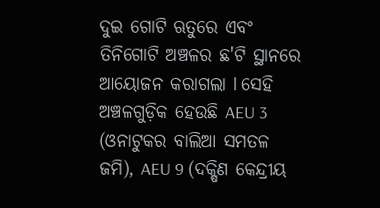ଦୁଇ ଗୋଟି ଋତୁରେ ଏବଂ ତିନିଗୋଟି ଅଞ୍ଚଳର ଛ'ଟି ସ୍ଥାନରେ ଆୟୋଜନ କରାଗଲା l ସେହି ଅଞ୍ଚଳଗୁଡ଼ିକ ହେଉଛି AEU 3 (ଓନାଟୁକର ବାଲିଆ ସମତଳ ଜମି), AEU 9 (ଦକ୍ଷିଣ କେନ୍ଦ୍ରୀୟ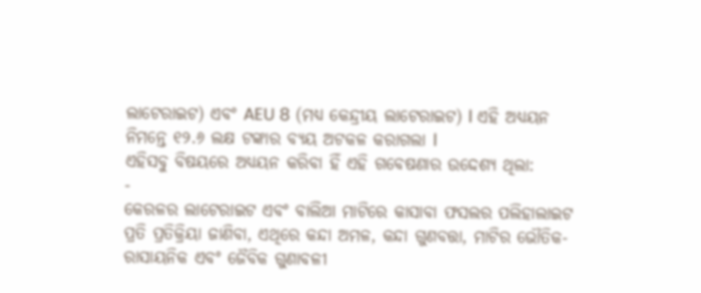ଲାଟେରାଇଟ) ଏବଂ AEU 8 (ମଧ୍ୟ କେନ୍ଦ୍ରୀୟ ଲାଟେରାଇଟ) l ଏହି ଅଧ୍ୟୟନ ନିମନ୍ତେ ୧୨.୬ ଲକ୍ଷ ଟଙ୍କାର ବ୍ୟୟ ଅଟକଳ କରାଗଲା l
ଏହିସବୁ ବିଷୟରେ ଅଧ୍ୟୟନ କରିବା ହିଁ ଏହି ଗବେଷଣାର ଉଦ୍ଦେଶ୍ୟ ଥିଲା:
-
କେରଳର ଲାଟେରାଇଟ ଏବଂ ବାଲିଆ ମାଟିରେ କାସାବା ଫସଲର ପଲିହାଲାଇଟ ପ୍ରତି ପ୍ରତିକ୍ରିୟା ଜାଣିବା, ଏଥିରେ କନ୍ଦା ଅମଳ, କନ୍ଦା ଗୁଣବତ୍ତା, ମାଟିର ଭୌତିକ-ରାସାୟନିକ ଏବଂ ଜୈବିକ ଗୁଣାବଳୀ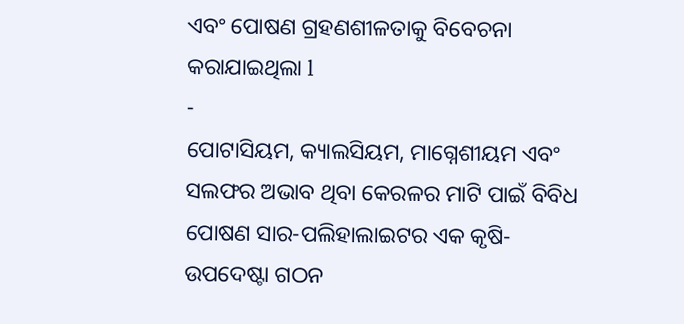ଏବଂ ପୋଷଣ ଗ୍ରହଣଶୀଳତାକୁ ବିବେଚନା କରାଯାଇଥିଲା l
-
ପୋଟାସିୟମ, କ୍ୟାଲସିୟମ, ମାଗ୍ନେଶୀୟମ ଏବଂ ସଲଫର ଅଭାବ ଥିବା କେରଳର ମାଟି ପାଇଁ ବିବିଧ ପୋଷଣ ସାର-ପଲିହାଲାଇଟର ଏକ କୃଷି-ଉପଦେଷ୍ଟା ଗଠନ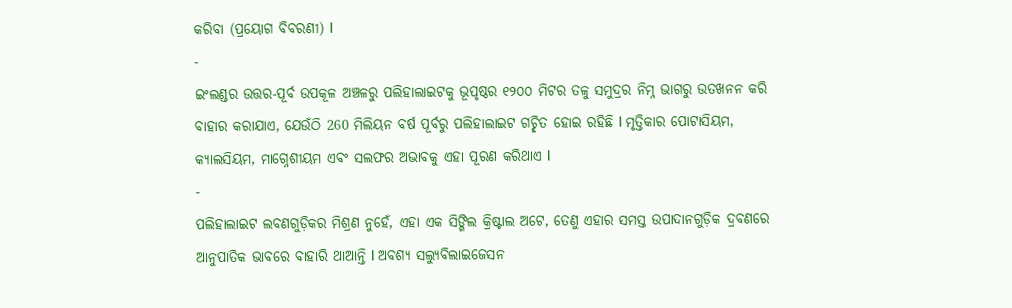କରିବା (ପ୍ରୟୋଗ ବିବରଣୀ) l
-
ଇଂଲଣ୍ଡର ଉତ୍ତର-ପୂର୍ବ ଉପକୂଳ ଅଞ୍ଚଳରୁ ପଲିହାଲାଇଟକୁ ଭୂପୃଷ୍ଠର ୧୨୦୦ ମିଟର ତଳୁ ସମୁଦ୍ରର ନିମ୍ନ ଭାଗରୁ ଉତଖନନ କରି ବାହାର କରାଯାଏ, ଯେଉଁଠି 260 ମିଲିୟନ ବର୍ଷ ପୂର୍ବରୁ ପଲିହାଲାଇଟ ଗଚ୍ଛିତ ହୋଇ ରହିଛି l ମୃତ୍ତିକାର ପୋଟାସିୟମ, କ୍ୟାଲସିୟମ, ମାଗ୍ନେଶୀୟମ ଏବଂ ସଲଫର ଅଭାବକୁ ଏହା ପୂରଣ କରିଥାଏ l
-
ପଲିହାଲାଇଟ ଲବଣଗୁଡ଼ିକର ମିଶ୍ରଣ ନୁହେଁ, ଏହା ଏକ ସିଙ୍ଗିଲ କ୍ରିଷ୍ଟାଲ ଅଟେ, ତେଣୁ ଏହାର ସମସ୍ତ ଉପାଦାନଗୁଡ଼ିକ ଦ୍ରବଣରେ ଆନୁପାତିକ ଭାବରେ ବାହାରି ଥାଆନ୍ତି l ଅବଶ୍ୟ ସଲ୍ୟୁବିଲାଇଜେସନ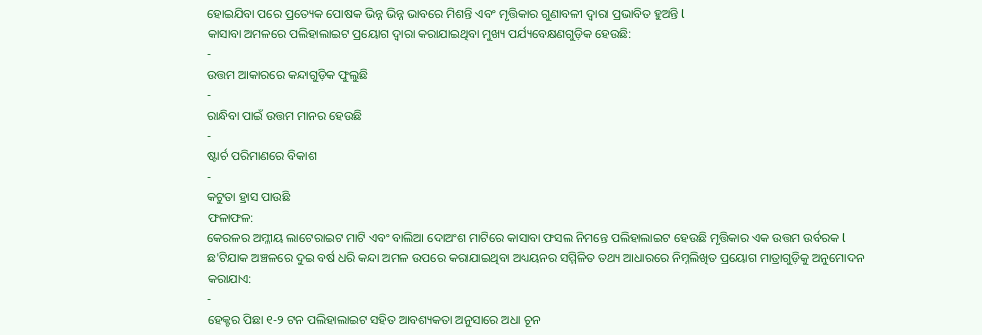ହୋଇଯିବା ପରେ ପ୍ରତ୍ୟେକ ପୋଷକ ଭିନ୍ନ ଭିନ୍ନ ଭାବରେ ମିଶନ୍ତି ଏବଂ ମୃତ୍ତିକାର ଗୁଣାବଳୀ ଦ୍ୱାରା ପ୍ରଭାବିତ ହୁଅନ୍ତି l
କାସାବା ଅମଳରେ ପଲିହାଲାଇଟ ପ୍ରୟୋଗ ଦ୍ୱାରା କରାଯାଇଥିବା ମୁଖ୍ୟ ପର୍ଯ୍ୟବେକ୍ଷଣଗୁଡ଼ିକ ହେଉଛି:
-
ଉତ୍ତମ ଆକାରରେ କନ୍ଦାଗୁଡ଼ିକ ଫୁଲୁଛି
-
ରାନ୍ଧିବା ପାଇଁ ଉତ୍ତମ ମାନର ହେଉଛି
-
ଷ୍ଟାର୍ଚ ପରିମାଣରେ ବିକାଶ
-
କଟୁତା ହ୍ରାସ ପାଉଛି
ଫଳାଫଳ:
କେରଳର ଅମ୍ଳୀୟ ଲାଟେରାଇଟ ମାଟି ଏବଂ ବାଲିଆ ଦୋଅଂଶ ମାଟିରେ କାସାବା ଫସଲ ନିମନ୍ତେ ପଲିହାଲାଇଟ ହେଉଛି ମୃତ୍ତିକାର ଏକ ଉତ୍ତମ ଉର୍ବରକ l ଛ'ଟିଯାକ ଅଞ୍ଚଳରେ ଦୁଇ ବର୍ଷ ଧରି କନ୍ଦା ଅମଳ ଉପରେ କରାଯାଇଥିବା ଅଧ୍ୟୟନର ସମ୍ମିଳିତ ତଥ୍ୟ ଆଧାରରେ ନିମ୍ନଲିଖିତ ପ୍ରୟୋଗ ମାତ୍ରାଗୁଡ଼ିକୁ ଅନୁମୋଦନ କରାଯାଏ:
-
ହେକ୍ଟର ପିଛା ୧-୨ ଟନ ପଲିହାଲାଇଟ ସହିତ ଆବଶ୍ୟକତା ଅନୁସାରେ ଅଧା ଚୂନ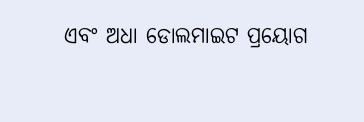ଏବଂ ଅଧା ଡୋଲମାଇଟ ପ୍ରୟୋଗ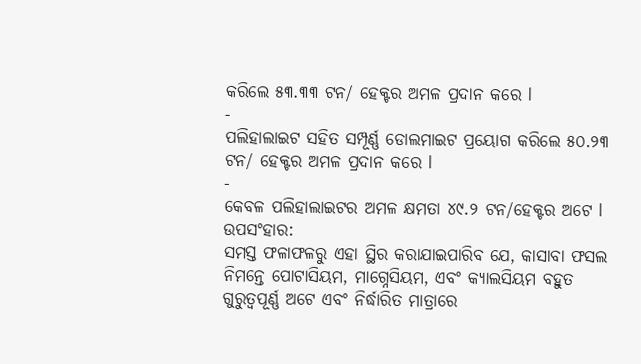କରିଲେ ୫୩.୩୩ ଟନ/ ହେକ୍ଟର ଅମଳ ପ୍ରଦାନ କରେ l
-
ପଲିହାଲାଇଟ ସହିତ ସମ୍ପୂର୍ଣ୍ଣ ଡୋଲମାଇଟ ପ୍ରୟୋଗ କରିଲେ ୫୦.୨୩ ଟନ/ ହେକ୍ଟର ଅମଳ ପ୍ରଦାନ କରେ l
-
କେବଳ ପଲିହାଲାଇଟର ଅମଳ କ୍ଷମତା ୪୯.୨ ଟନ/ହେକ୍ଟର ଅଟେ l
ଉପସଂହାର:
ସମସ୍ତ ଫଳାଫଳରୁ ଏହା ସ୍ଥିର କରାଯାଇପାରିବ ଯେ, କାସାବା ଫସଲ ନିମନ୍ତେ ପୋଟାସିୟମ, ମାଗ୍ନେସିୟମ, ଏବଂ କ୍ୟାଲସିୟମ ବହୁତ ଗୁରୁତ୍ୱପୂର୍ଣ୍ଣ ଅଟେ ଏବଂ ନିର୍ଦ୍ଧାରିତ ମାତ୍ରାରେ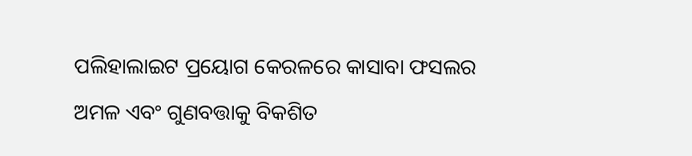ପଲିହାଲାଇଟ ପ୍ରୟୋଗ କେରଳରେ କାସାବା ଫସଲର ଅମଳ ଏବଂ ଗୁଣବତ୍ତାକୁ ବିକଶିତ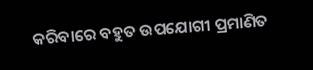କରିବାରେ ବହୁତ ଉପଯୋଗୀ ପ୍ରମାଣିତ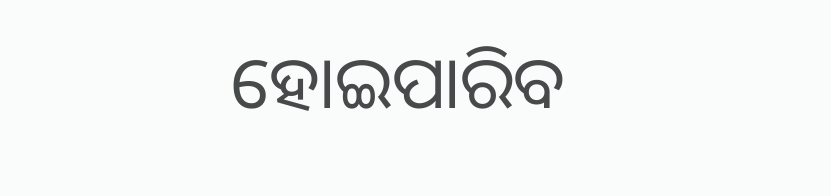ହୋଇପାରିବ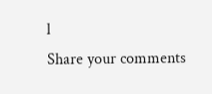l
Share your comments